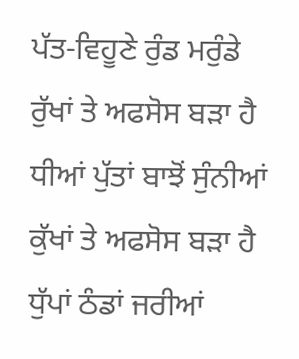ਪੱਤ-ਵਿਹੂਣੇ ਰੁੰਡ ਮਰੁੰਡੇ ਰੁੱਖਾਂ ਤੇ ਅਫਸੋਸ ਬੜਾ ਹੈ
ਧੀਆਂ ਪੁੱਤਾਂ ਬਾਝੋਂ ਸੁੰਨੀਆਂ ਕੁੱਖਾਂ ਤੇ ਅਫਸੋਸ ਬੜਾ ਹੈ
ਧੁੱਪਾਂ ਠੰਡਾਂ ਜਰੀਆਂ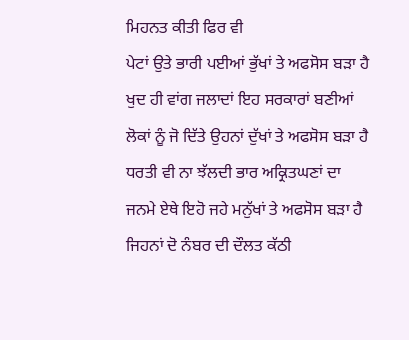ਮਿਹਨਤ ਕੀਤੀ ਫਿਰ ਵੀ
ਪੇਟਾਂ ਉਤੇ ਭਾਰੀ ਪਈਆਂ ਭੁੱਖਾਂ ਤੇ ਅਫਸੋਸ ਬੜਾ ਹੈ
ਖੁਦ ਹੀ ਵਾਂਗ ਜਲਾਦਾਂ ਇਹ ਸਰਕਾਰਾਂ ਬਣੀਆਂ
ਲੋਕਾਂ ਨੂੰ ਜੋ ਦਿੱਤੇ ਉਹਨਾਂ ਦੁੱਖਾਂ ਤੇ ਅਫਸੋਸ ਬੜਾ ਹੈ
ਧਰਤੀ ਵੀ ਨਾ ਝੱਲਦੀ ਭਾਰ ਅਕ੍ਰਿਤਘਣਾਂ ਦਾ
ਜਨਮੇ ਏਥੇ ਇਹੋ ਜਹੇ ਮਨੁੱਖਾਂ ਤੇ ਅਫਸੋਸ ਬੜਾ ਹੈ
ਜਿਹਨਾਂ ਦੋ ਨੰਬਰ ਦੀ ਦੌਲਤ ਕੱਠੀ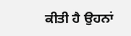ਕੀਤੀ ਹੈ ਉਹਨਾਂ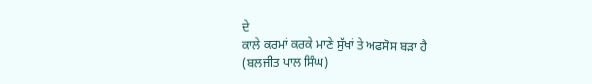ਦੇ
ਕਾਲੇ ਕਰਮਾਂ ਕਰਕੇ ਮਾਣੇ ਸੁੱਖਾਂ ਤੇ ਅਫਸੋਸ ਬੜਾ ਹੈ
(ਬਲਜੀਤ ਪਾਲ ਸਿੰਘ)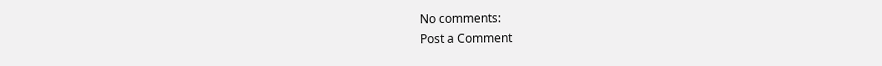No comments:
Post a Comment